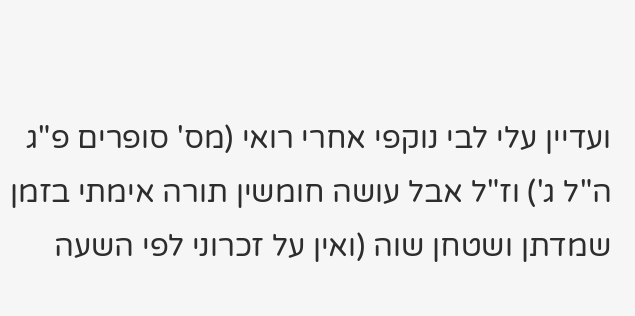ועדיין עלי לבי נוקפי אחרי רואי (מס' סופרים פ"ג ה"ל ג') וז"ל אבל עושה חומשין תורה אימתי בזמן שמדתן ושטחן שוה (ואין על זכרוני לפי השעה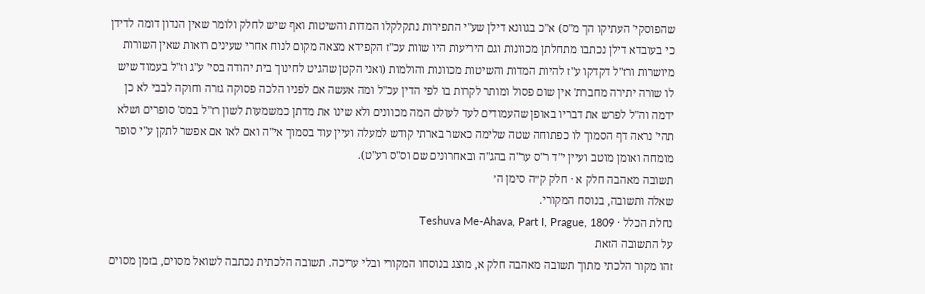שהפוסקי' העתיקו הך מ"ס) א"כ בגוונא דילן שע"י התפירות נתקלקלו המדות והשיטות ואף שיש לחלק ולומר שאין הנדון דומה לדידן כי בעובדא דילן נכתבו מתחלתן מכוונות וגם היריעות היו שוות עכ"ז הקפידא מצאה מקום לנוח אחרי שעינים רואות שאין השורות מיושרות ורז"ל דקדקו ע"ז להיות המדות והשיטות מכוונות והולמות (ואני הקטן שהגיט לחינוך בית יהודה בסי' ע"ג וז"ל בעמוד שיש לו שורה יתירה מחברת' אין שום פסול ומותר לקרות בו לפי הדין עכ"ל ומה אעשה אם לפניו הלכה פסוקה גזרה וחוקה לבבי לא כן ידמה וה"ל לפרש את דבריו באופן שהעמודים לעד לעולם המה מכוונים ולא שינו את מדתן כמשמעות לשון רז"ל במס' סופרים ושלא תהי' נראה דף הסמוך לו כפתוחה שטה שלימה כאשר בארתי קודש למעלה ועיין עוד בסמוך אי"ה ואם לאו אם אפשר לתקן ע"י סופר מומחה ואומן מוטב ועיין י"ד ר"ס ער"ה בהג"ה ובאחרונים שם וס"ס רע"ט).
תשובה מאהבה חלק א · חלק ק״ה סימן ה׳
שאלה ותשובה, בנוסח המקורי.
נחלת הכלל · Teshuva Me-Ahava, Part I, Prague, 1809
על התשובה הזאת
זהו מקור הלכתי מתוך תשובה מאהבה חלק א, מוצג בנוסחו המקורי ובלי עריכה. תשובה הלכתית נכתבה לשואל מסוים, בזמן מסוים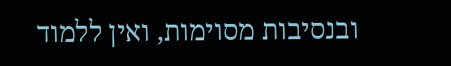ובנסיבות מסוימות, ואין ללמוד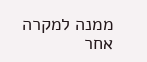ממנה למקרה אחר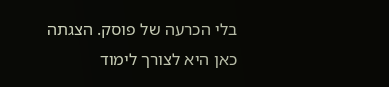בלי הכרעה של פוסק. הצגתה כאן היא לצורך לימוד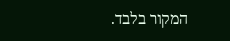המקור בלבד.